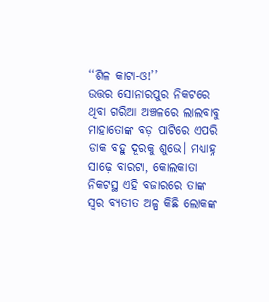‘‘ଶିଳ କାଟା-ଓ!’’
ଉତ୍ତର ସୋନାରପୁର ନିକଟରେ ଥିବା ଗରିଆ ଅଞ୍ଚଳରେ ଲାଲବାବୁ ମାହାତୋଙ୍କ ବଡ଼ ପାଟିରେ ଏପରି ଡାକ ବହୁ ଦୂରକୁ ଶୁଭେ। ମଧ୍ୟାହ୍ନ ସାଢ଼େ ବାରଟା, କୋଲକାତା ନିକଟସ୍ଥ ଏହି ବଜାରରେ ତାଙ୍କ ସ୍ୱର ବ୍ୟତୀତ ଅଳ୍ପ କିଛି ଲୋକଙ୍କ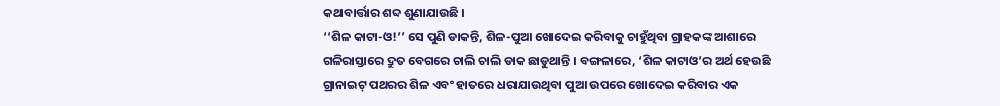କଥାବାର୍ତ୍ତାର ଶବ୍ଦ ଶୁଣାଯାଉଛି ।
‘‘ଶିଳ କାଟା-ଓ!’’ ସେ ପୁଣି ଡାକନ୍ତି, ଶିଳ-ପୁଆ ଖୋଦେଇ କରିବାକୁ ଚାହୁଁଥିବା ଗ୍ରାହକଙ୍କ ଆଶାରେ ଗଳିରାସ୍ତାରେ ଦ୍ରୁତ ବେଗରେ ଚାଲି ଚାଲି ଡାକ ଛାଡୁଥାନ୍ତି । ବଙ୍ଗଳାରେ, ‘ଶିଳ କାଟାଓ’ର ଅର୍ଥ ହେଉଛି ଗ୍ରାନାଇଟ୍ ପଥରର ଶିଳ ଏବଂ ହାତରେ ଧରାଯାଉଥିବା ପୁଆ ଉପରେ ଖୋଦେଇ କରିବାର ଏକ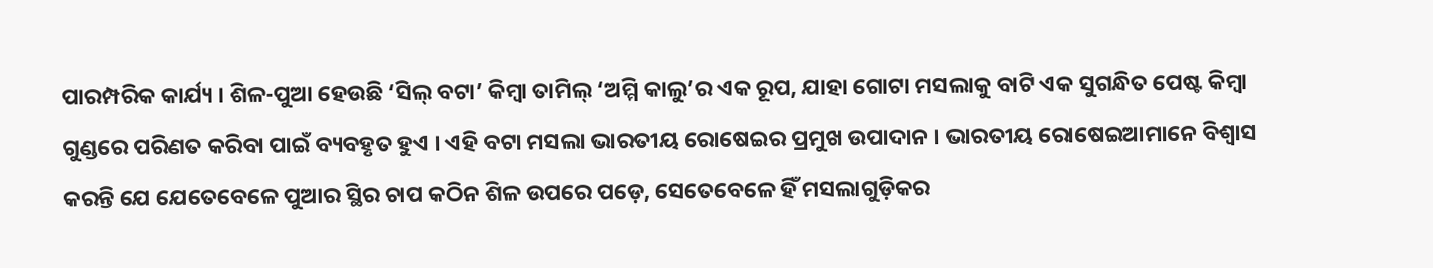ପାରମ୍ପରିକ କାର୍ଯ୍ୟ । ଶିଳ-ପୁଆ ହେଉଛି ‘ସିଲ୍ ବଟା’ କିମ୍ବା ତାମିଲ୍ ‘ଅମ୍ମି କାଲୁ’ର ଏକ ରୂପ, ଯାହା ଗୋଟା ମସଲାକୁ ବାଟି ଏକ ସୁଗନ୍ଧିତ ପେଷ୍ଟ କିମ୍ବା ଗୁଣ୍ଡରେ ପରିଣତ କରିବା ପାଇଁ ବ୍ୟବହୃତ ହୁଏ । ଏହି ବଟା ମସଲା ଭାରତୀୟ ରୋଷେଇର ପ୍ରମୁଖ ଉପାଦାନ । ଭାରତୀୟ ରୋଷେଇଆମାନେ ବିଶ୍ୱାସ କରନ୍ତି ଯେ ଯେତେବେଳେ ପୁଆର ସ୍ଥିର ଚାପ କଠିନ ଶିଳ ଉପରେ ପଡ଼େ, ସେତେବେଳେ ହିଁ ମସଲାଗୁଡ଼ିକର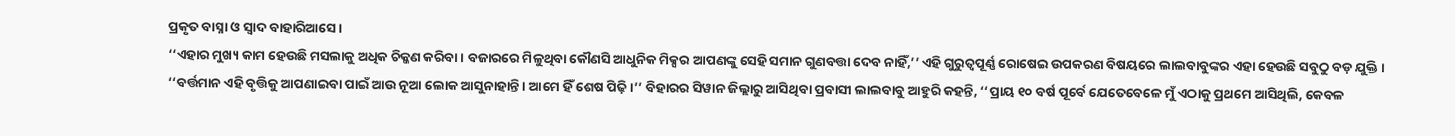ପ୍ରକୃତ ବାସ୍ନା ଓ ସ୍ୱାଦ ବାହାରିଆସେ ।
‘‘ଏହାର ମୁଖ୍ୟ କାମ ହେଉଛି ମସଲାକୁ ଅଧିକ ଚିକ୍କଣ କରିବା । ବଜାରରେ ମିଳୁଥିବା କୌଣସି ଆଧୁନିକ ମିକ୍ସର ଆପଣଙ୍କୁ ସେହି ସମାନ ଗୁଣବତ୍ତା ଦେବ ନାହିଁ,’’ ଏହି ଗୁରୁତ୍ୱପୂର୍ଣ୍ଣ ରୋଷେଇ ଉପକରଣ ବିଷୟରେ ଲାଲବାବୁଙ୍କର ଏହା ହେଉଛି ସବୁଠୁ ବଡ଼ ଯୁକ୍ତି ।
‘‘ବର୍ତ୍ତମାନ ଏହି ବୃତ୍ତିକୁ ଆପଣାଇବା ପାଇଁ ଆଉ ନୂଆ ଲୋକ ଆସୁନାହାନ୍ତି । ଆମେ ହିଁ ଶେଷ ପିଢ଼ି।’’ ବିହାରର ସିୱାନ ଜିଲ୍ଲାରୁ ଆସିଥିବା ପ୍ରବାସୀ ଲାଲବାବୁ ଆହୁରି କହନ୍ତି, ‘‘ପ୍ରାୟ ୧୦ ବର୍ଷ ପୂର୍ବେ ଯେତେବେଳେ ମୁଁ ଏଠାକୁ ପ୍ରଥମେ ଆସିଥିଲି, କେବଳ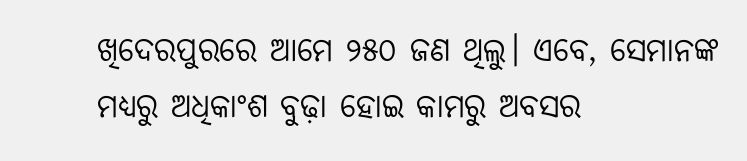ଖିଦେରପୁରରେ ଆମେ ୨୫୦ ଜଣ ଥିଲୁ। ଏବେ, ସେମାନଙ୍କ ମଧ୍ୟରୁ ଅଧିକାଂଶ ବୁଢ଼ା ହୋଇ କାମରୁ ଅବସର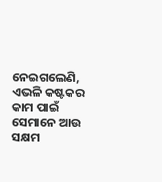ନେଇଗଲେଣି, ଏଭଳି କଷ୍ଟକର କାମ ପାଇଁ ସେମାନେ ଆଉ ସକ୍ଷମ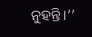ନୁହନ୍ତି।’’